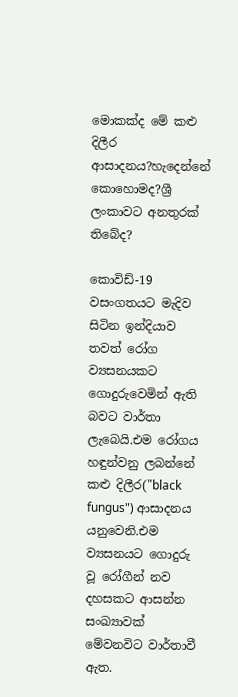මොකක්ද මේ කළු දිලීර ආසාදනය?හැදෙන්නේ කොහොමද?ශ්‍රී ලංකාවට අනතුරක් තිබේද?

කොවිඩ්-19 වසංගතයට මැදිව සිටින ඉන්දියාව තවත් රෝග ව්‍යසනයකට ගොදුරුවෙමින් ඇති බවට වාර්තා ලැබෙයි.එම රෝගය හඳුන්වනු ලබන්නේ කළු දිලීර("black fungus") ආසාදනය යනුවෙනි.එම ව්‍යසනයට ගොදුරු වූ රෝගීන් නව දහසකට ආසන්න සංඛ්‍යාවක් මේවනවිට වාර්තාවී ඇත.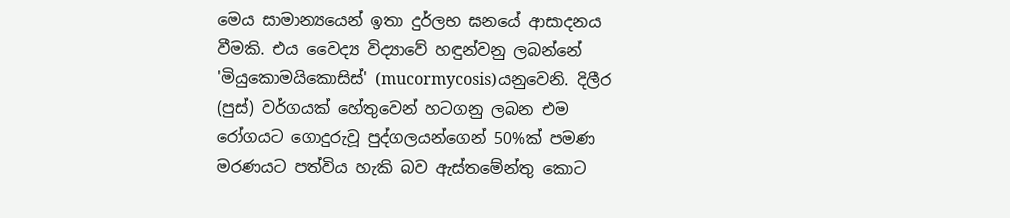මෙය සාමාන්‍යයෙන් ඉතා දුර්ලභ ඝනයේ ආසාදනය වීමකි. එය වෛද්‍ය විද්‍යාවේ හඳුන්වනු ලබන්නේ 'මියුකොමයිකොසිස්' (mucormycosis)යනුවෙනි. දිලීර (පුස්) වර්ගයක් හේතුවෙන් හටගනු ලබන එම රෝගයට ගොදුරුවූ පුද්ගලයන්ගෙන් 50%ක් පමණ මරණයට පත්විය හැකි බව ඇස්තමේන්තු කොට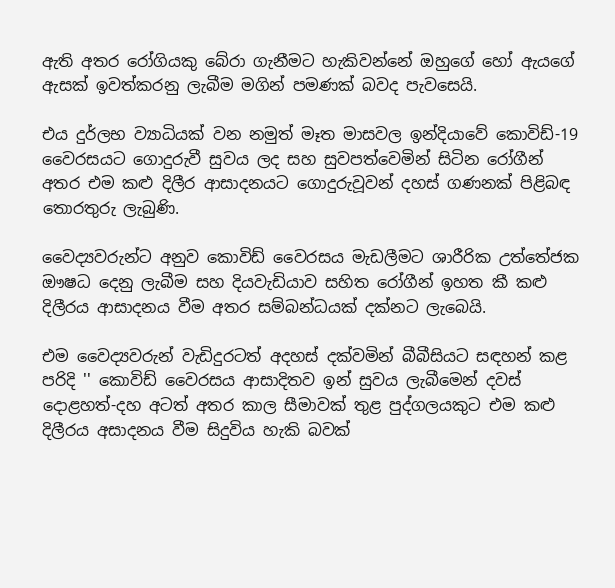ඇති අතර රෝගියකු බේරා ගැනීමට හැකිවන්නේ ඔහුගේ හෝ ඇයගේ ඇසක් ඉවත්කරනු ලැබීම මගින් පමණක් බවද පැවසෙයි.

එය දුර්ලභ ව්‍යාධියක් වන නමුත් මෑත මාසවල ඉන්දියාවේ කොවිඩ්-19 වෛරසයට ගොදුරුවී සුවය ලද සහ සුවපත්වෙමින් සිටින රෝගීන් අතර එම කළු දිලීර ආසාදනයට ගොදුරුවූවන් දහස් ගණනක් පිළිබඳ තොරතුරු ලැබුණි.

වෛද්‍යවරුන්ට අනුව කොවිඩ් වෛරසය මැඩලීමට ශාරීරික උත්තේජක ඖෂධ දෙනු ලැබීම සහ දියවැඩියාව සහිත රෝගීන් ඉහත කී කළු දිලීරය ආසාදනය වීම අතර සම්බන්ධයක් දක්නට ලැබෙයි.

එම වෛද්‍යවරුන් වැඩිදුරටත් අදහස් දක්වමින් බීබීසියට සඳහන් කළ පරිදි '' කොවිඩ් වෛරසය ආසාදිතව ඉන් සුවය ලැබීමෙන් දවස් දොළහත්-දහ අටත් අතර කාල සීමාවක් තුළ පුද්ගලයකුට එම කළු දිලීරය අසාදනය වීම සිදුවිය හැකි බවක්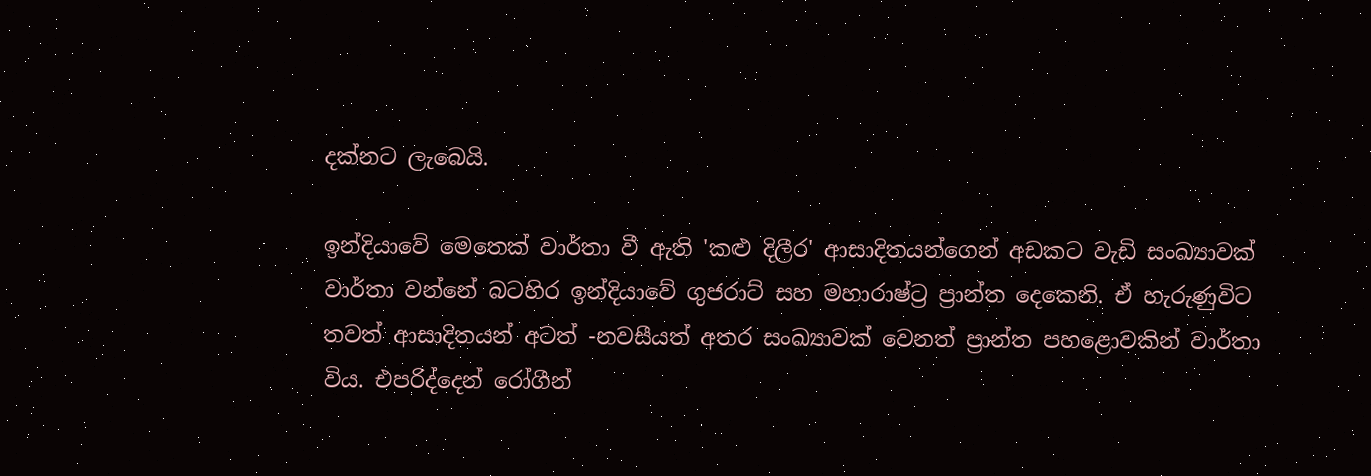දක්නට ලැබෙයි.

ඉන්දියාවේ මෙතෙක් වාර්තා වී ඇති 'කළු දිලීර' ආසාදිතයන්ගෙන් අඩකට වැඩි සංඛ්‍යාවක් වාර්තා වන්නේ බටහිර ඉන්දියාවේ ගුජරාට් සහ මහාරාෂ්ට්‍ර ප්‍රාන්ත දෙකෙනි. ඒ හැරුණුවිට තවත් ආසාදිතයන් අටත් -නවසීයත් අතර සංඛ්‍යාවක් වෙනත් ප්‍රාන්ත පහළොවකින් වාර්තා විය. එපරිද්දෙන් රෝගීන්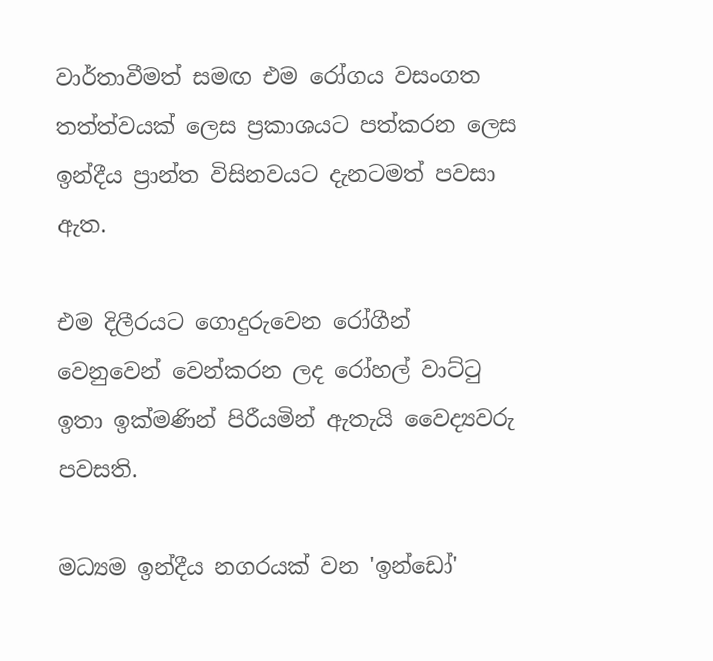වාර්තාවීමත් සමඟ එම රෝගය වසංගත තත්ත්වයක් ලෙස ප්‍රකාශයට පත්කරන ලෙස ඉන්දීය ප්‍රාන්ත විසිනවයට දැනටමත් පවසා ඇත.

එම දිලීරයට ගොදුරුවෙන රෝගීන් වෙනුවෙන් වෙන්කරන ලද රෝහල් වාට්ටු ඉතා ඉක්මණින් පිරීයමින් ඇතැයි වෛද්‍යවරු පවසති.

මධ්‍යම ඉන්දීය නගරයක් වන 'ඉන්ඩෝ'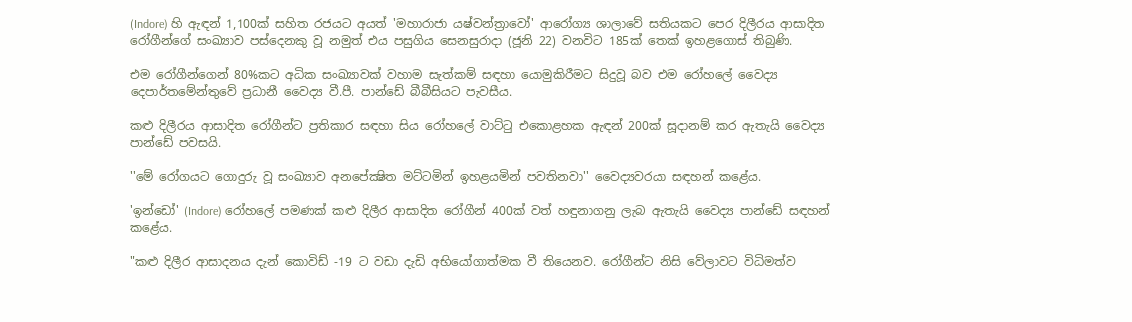(Indore) හි ඇඳන් 1,100ක් සහිත රජයට අයත් 'මහාරාජා යෂ්වන්ත්‍රාවෝ' ආරෝග්‍ය ශාලාවේ සතියකට පෙර දිලීරය ආසාදිත රෝගීන්ගේ සංඛ්‍යාව පස්දෙනකු වූ නමුත් එය පසුගිය සෙනසුරාදා (ජූනි 22) වනවිට 185ක් තෙක් ඉහළගොස් තිබුණි.

එම රෝගීන්ගෙන් 80%කට අධික සංඛ්‍යාවක් වහාම සැත්කම් සඳහා යොමුකිරීමට සිදුවූ බව එම රෝහලේ වෛද්‍ය දෙපාර්තමේන්තුවේ ප්‍රධානී වෛද්‍ය වී.පී. පාන්ඩේ බීබීසියට පැවසීය.

කළු දිලීරය ආසාදිත රෝගීන්ට ප්‍රතිකාර සඳහා සිය රෝහලේ වාට්ටු එකොළහක ඇඳන් 200ක් සූදානම් කර ඇතැයි වෛද්‍ය පාන්ඩේ පවසයි.

''මේ රෝගයට ගොදුරු වූ සංඛ්‍යාව අනපේක්‍ෂිත මට්ටමින් ඉහළයමින් පවතිනවා'' වෛද්‍යවරයා සඳහන් කළේය.

'ඉන්ඩෝ' (Indore) රෝහලේ පමණක් කළු දිලීර ආසාදිත රෝගීන් 400ක් වත් හඳුනාගනු ලැබ ඇතැයි වෛද්‍ය පාන්ඩේ සඳහන් කළේය.

"කළු දිලීර ආසාදනය දැන් කොවිඩ් -19 ට වඩා දැඩි අභියෝගාත්මක වී තියෙනව. රෝගීන්ට නිසි වේලාවට විධිමත්ව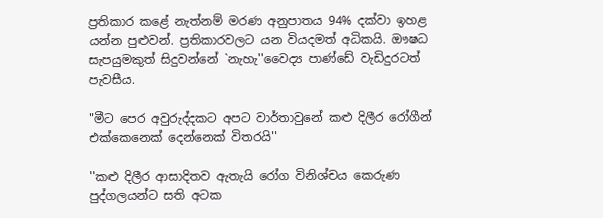ප්‍රතිකාර කළේ නැත්නම් මරණ අනුපාතය 94% දක්වා ඉහළ යන්න පුළුවන්. ප්‍රතිකාරවලට යන වියදමත් අධිකයි. ඖෂධ සැපයුමකුත් සිදුවන්නේ `නැහැ''වෛද්‍ය පාණ්ඩේ වැඩිදුරටත් පැවසීය.

"මීට පෙර අවුරුද්දකට අපට වාර්තාවුනේ කළු දිලීර රෝගීන් එක්කෙනෙක් දෙන්නෙක් විතරයි''

''කළු දිලීර ආසාදිතව ඇතැයි රෝග විනිශ්චය කෙරුණ පුද්ගලයන්ට සති අටක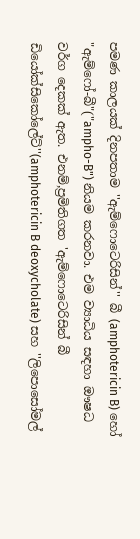පමණ කාලයක් දිනපතාම ''ඇම්ෆොටෙරිසින්'' බී (amphotericin B) හෝ "ඇම්ෆෝ-බී"("ampho-B") නියම කරනවා. එම ව්‍යාධිය සඳහා ඖෂධ වර්ග දෙකක් ඇත. එනම්,ප්‍රමිතිගත 'ඇම්ෆොටෙරිසින් බී ඩියෝක්සිකෝලේට්''(amphotericin B deoxycholate) සහ ''ලිපොසෝමල්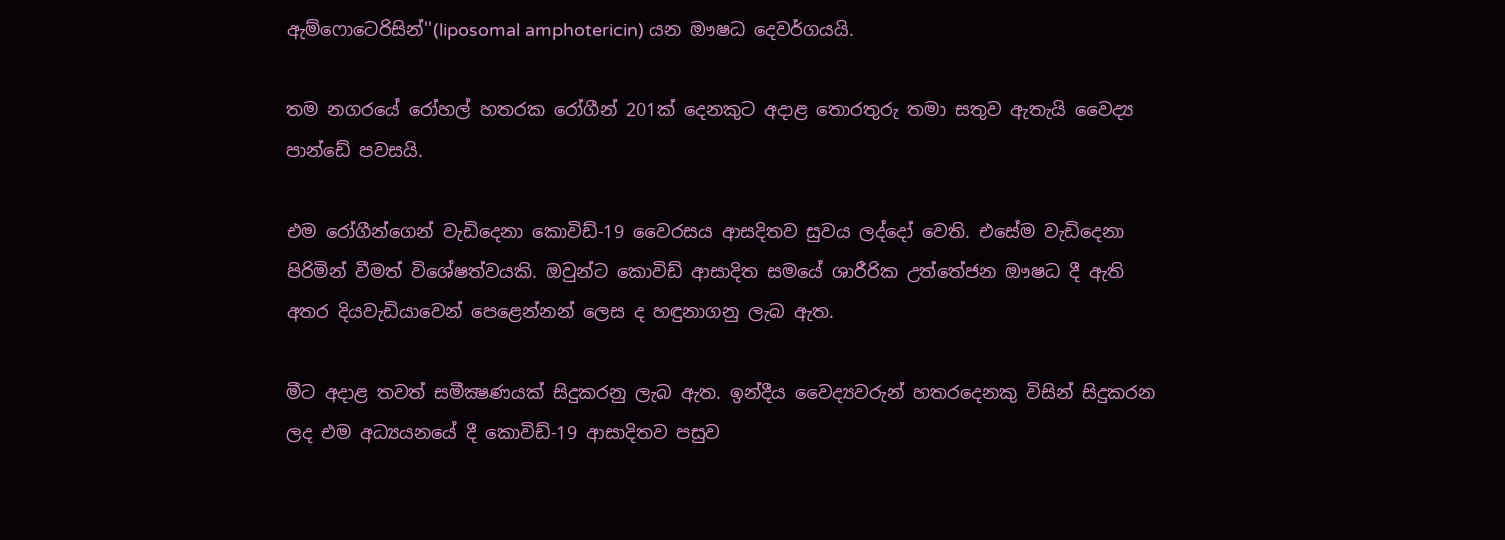ඇම්ෆොටෙරිසින්''(liposomal amphotericin) යන ඖෂධ දෙවර්ගයයි.

තම නගරයේ රෝහල් හතරක රෝගීන් 201ක් දෙනකුට අදාළ තොරතුරු තමා සතුව ඇතැයි වෛද්‍ය පාන්ඩේ පවසයි.

එම රෝගීන්ගෙන් වැඩිදෙනා කොවිඩ්-19 වෛරසය ආසදිතව සුවය ලද්දෝ වෙති. එසේම වැඩිදෙනා පිරිමින් වීමත් විශේෂත්වයකි. ඔවුන්ට කොවිඩ් ආසාදිත සමයේ ශාරීරික උත්තේජන ඖෂධ දී ඇති අතර දියවැඩියාවෙන් පෙළෙන්නන් ලෙස ද හඳුනාගනු ලැබ ඇත.

මීට අදාළ තවත් සමීක්‍ෂණයක් සිදුකරනු ලැබ ඇත. ඉන්දීය වෛද්‍යවරුන් හතරදෙනකු විසින් සිදුකරන ලද එම අධ්‍යයනයේ දී කොවිඩ්-19 ආසාදිතව පසුව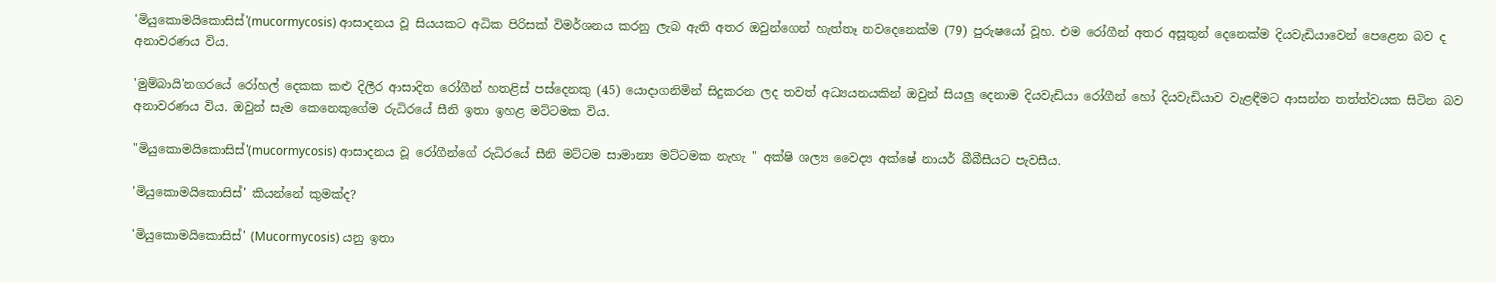'මියුකොමයිකොසිස්'(mucormycosis) ආසාදනය වූ සියයකට අධික පිරිසක් විමර්ශනය කරනු ලැබ ඇති අතර ඔවුන්ගෙන් හැත්තෑ නවදෙනෙක්ම (79) පුරුෂයෝ වූහ. එම රෝගීන් අතර අසූතුන් දෙනෙක්ම දියවැඩියාවෙන් පෙළෙන බව ද අනාවරණය විය.

'මුම්බායි'නගරයේ රෝහල් දෙකක කළු දිලීර ආසාදිත රෝගීන් හතළිස් පස්දෙනකු (45) යොදාගනිමින් සිදුකරන ලද තවත් අධ්‍යයනයකින් ඔවුන් සියලු දෙනාම දියවැඩියා රෝගීන් හෝ දියවැඩියාව වැළඳීමට ආසන්න තත්ත්වයක සිටින බව අනාවරණය විය. ඔවුන් සැම කෙනෙකුගේම රුධිරයේ සීනි ඉතා ඉහළ මට්ටමක විය.

"මියුකොමයිකොසිස්'(mucormycosis) ආසාදනය වූ රෝගීන්ගේ රුධිරයේ සීනි මට්ටම සාමාන්‍ය මට්ටමක නැහැ " අක්ෂි ශල්‍ය වෛද්‍ය අක්ෂේ නායර් බීබීසීයට පැවසීය.

'මියුකොමයිකොසිස්' කියන්නේ කුමක්ද?

'මියුකොමයිකොසිස්' (Mucormycosis) යනු ඉතා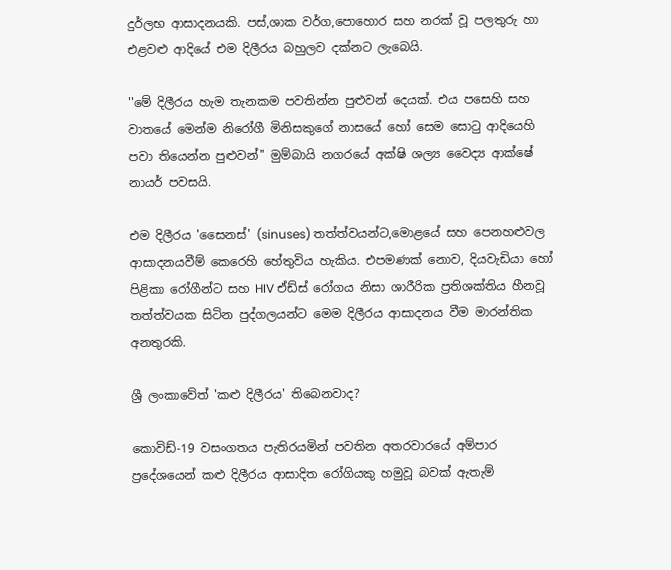දුර්ලභ ආසාදනයකි. පස්,ශාක වර්ග,පොහොර සහ නරක් වූ පලතුරු හා එළවළු ආදියේ එම දිලීරය බහුලව දක්නට ලැබෙයි.

''මේ දිලීරය හැම තැනකම පවතින්න පුළුවන් දෙයක්. එය පසෙහි සහ වාතයේ මෙන්ම නිරෝගී මිනිසකුගේ නාසයේ හෝ සෙම සොටු ආදියෙහි පවා තියෙන්න පුළුවන්'' මුම්බායි නගරයේ අක්ෂි ශල්‍ය වෛද්‍ය ආක්ෂේ නායර් පවසයි.

එම දිලීරය 'සෛනස්' (sinuses) තත්ත්වයන්ට,මොළයේ සහ පෙනහළුවල ආසාදනයවීම් කෙරෙහි හේතුවිය හැකිය. එපමණක් නොව, දියවැඩියා හෝ පිළිකා රෝගීන්ට සහ HIV ඒඩ්ස් රෝගය නිසා ශාරීරික ප්‍රතිශක්තිය හීනවූ තත්ත්වයක සිටින පුද්ගලයන්ට මෙම දිලීරය ආසාදනය වීම මාරන්තික අනතුරකි.

ශ්‍රී ලංකාවේත් 'කළු දිලීරය' තිබෙනවාද?

කොවිඩ්-19 වසංගතය පැතිරයමින් පවතින අතරවාරයේ අම්පාර ප්‍රදේශයෙන් කළු දිලීරය ආසාදිත රෝගියකු හමුවූ බවක් ඇතැම්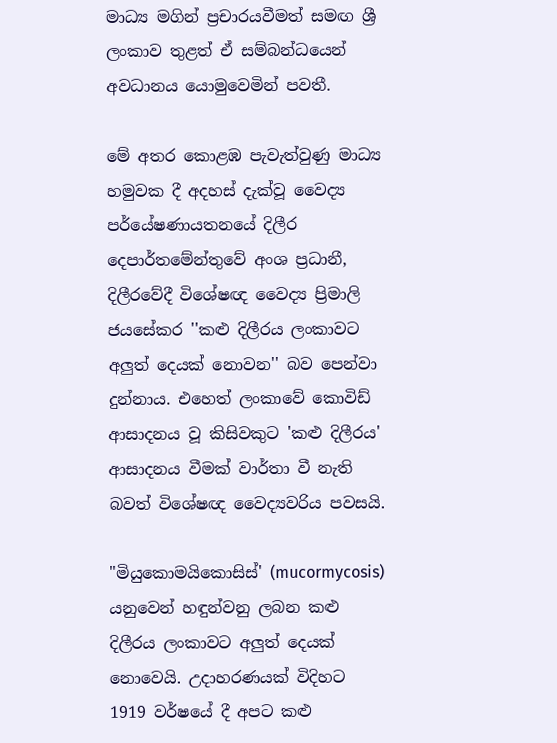මාධ්‍ය මගින් ප්‍රචාරයවීමත් සමඟ ශ්‍රී ලංකාව තුළත් ඒ සම්බන්ධයෙන් අවධානය යොමුවෙමින් පවතී.

මේ අතර කොළඹ පැවැත්වුණු මාධ්‍ය හමුවක දී අදහස් දැක්වූ වෛද්‍ය පර්යේෂණායතනයේ දිලීර දෙපාර්තමේන්තුවේ අංශ ප්‍රධානී, දිලීරවේදී විශේෂඥ වෛද්‍ය ප්‍රිමාලි ජයසේකර ''කළු දිලීරය ලංකාවට අලුත් දෙයක් නොවන'' බව පෙන්වා දුන්නාය. එහෙත් ලංකාවේ කොවිඩ් ආසාදනය වූ කිසිවකුට 'කළු දිලීරය' ආසාදනය වීමක් වාර්තා වී නැති බවත් විශේෂඥ වෛද්‍යවරිය පවසයි.

"මියුකොමයිකොසිස්' (mucormycosis) යනුවෙන් හඳුන්වනු ලබන කළු දිලීරය ලංකාවට අලුත් දෙයක් නොවෙයි. උදාහරණයක් විදිහට 1919 වර්ෂයේ දී අපට කළු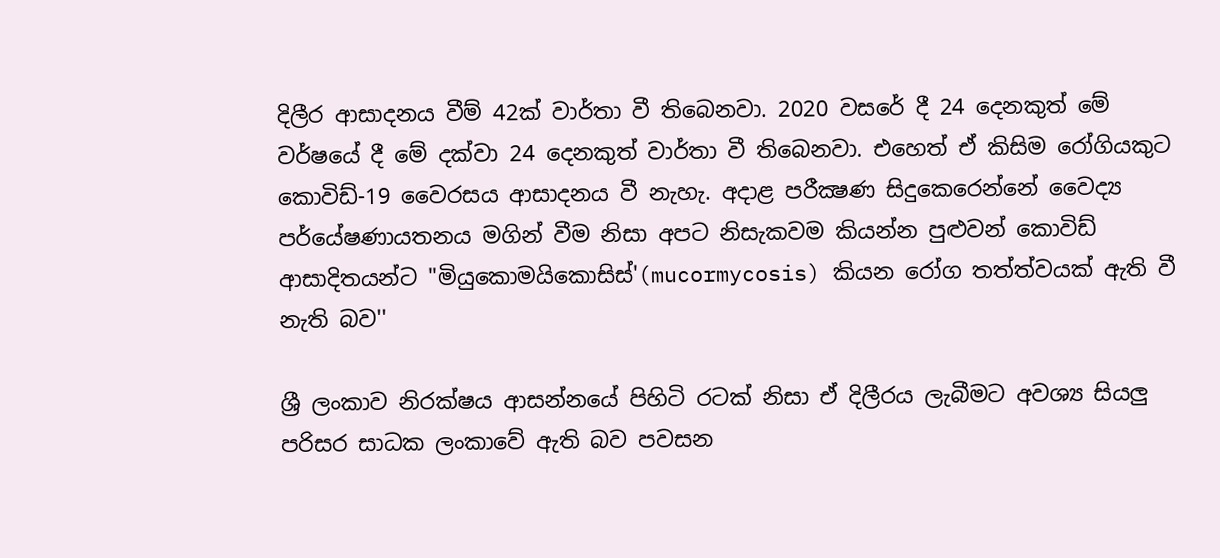දිලීර ආසාදනය වීම් 42ක් වාර්තා වී තිබෙනවා. 2020 වසරේ දී 24 දෙනකුත් මේ වර්ෂයේ දී මේ දක්වා 24 දෙනකුත් වාර්තා වී තිබෙනවා. එහෙත් ඒ කිසිම රෝගියකුට කොවිඩ්-19 වෛරසය ආසාදනය වී නැහැ. අදාළ පරීක්‍ෂණ සිදුකෙරෙන්නේ වෛද්‍ය පර්යේෂණායතනය මගින් වීම නිසා අපට නිසැකවම කියන්න පුළුවන් කොවිඩ් ආසාදිතයන්ට "මියුකොමයිකොසිස්'(mucormycosis) කියන රෝග තත්ත්වයක් ඇති වී නැති බව''

ශ්‍රී ලංකාව නිරක්ෂය ආසන්නයේ පිහිටි රටක් නිසා ඒ දිලීරය ලැබීමට අවශ්‍ය සියලු පරිසර සාධක ලංකාවේ ඇති බව පවසන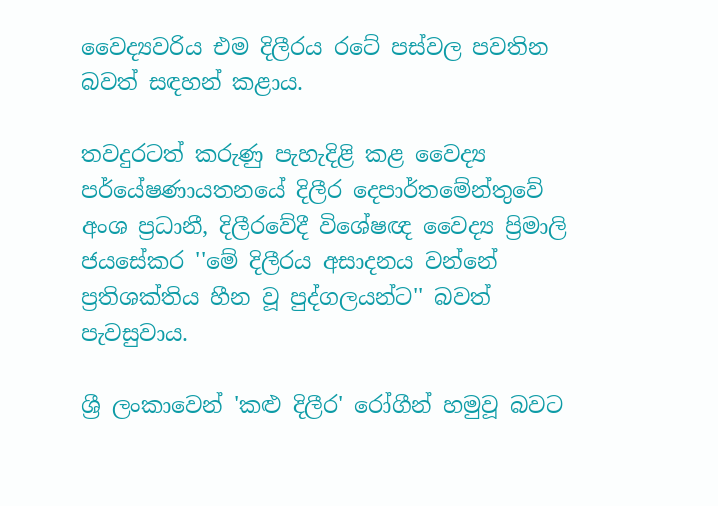වෛද්‍යවරිය එම දිලීරය රටේ පස්වල පවතින බවත් සඳහන් කළාය.

තවදුරටත් කරුණු පැහැදිළි කළ වෛද්‍ය පර්යේෂණායතනයේ දිලීර දෙපාර්තමේන්තුවේ අංශ ප්‍රධානී, දිලීරවේදී විශේෂඥ වෛද්‍ය ප්‍රිමාලි ජයසේකර ''මේ දිලීරය අසාදනය වන්නේ ප්‍රතිශක්තිය හීන වූ පුද්ගලයන්ට'' බවත් පැවසුවාය.

ශ්‍රී ලංකාවෙන් 'කළු දිලීර' රෝගීන් හමුවූ බවට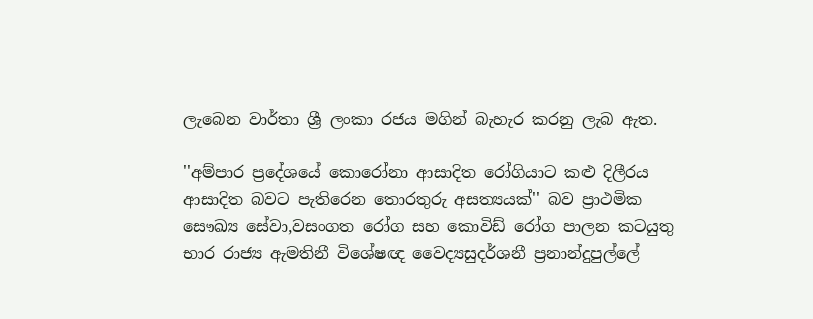ලැබෙන වාර්තා ශ්‍රී ලංකා රජය මගින් බැහැර කරනු ලැබ ඇත.

''අම්පාර ප්‍රදේශයේ කොරෝනා ආසාදිත රෝගියාට කළු දිලීරය ආසාදිත බවට පැතිරෙන තොරතුරු අසත්‍යයක්'' බව ප්‍රාථමික සෞඛ්‍ය සේවා,වසංගත රෝග සහ කොවිඩ් රෝග පාලන කටයුතු භාර රාජ්‍ය ඇමතිනී විශේෂඥ වෛද්‍යසුදර්ශනී ප්‍රනාන්දුපුල්ලේ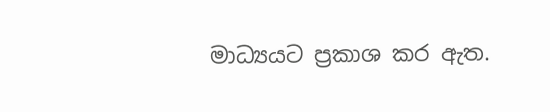මාධ්‍යයට ප්‍රකාශ කර ඇත.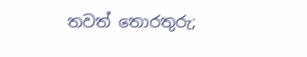තවත් තොරතුරු;